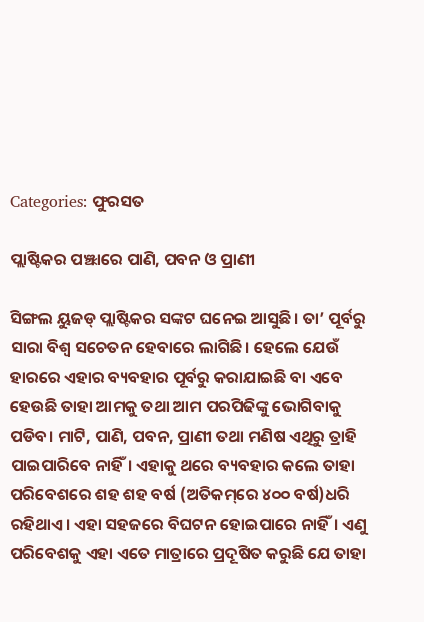Categories: ଫୁରସତ

ପ୍ଲାଷ୍ଟିକର ପଞ୍ଝାରେ ପାଣି, ପବନ ଓ ପ୍ରାଣୀ

ସିଙ୍ଗଲ ୟୁଜଡ୍‌ ପ୍ଲାଷ୍ଟିକର ସଙ୍କଟ ଘନେଇ ଆସୁଛି। ତା’ ପୂର୍ବରୁ ସାରା ବିଶ୍ୱ ସଚେତନ ହେବାରେ ଲାଗିଛି। ହେଲେ ଯେଉଁ ହାରରେ ଏହାର ବ୍ୟବହାର ପୂର୍ବରୁ କରାଯାଇଛି ବା ଏବେ ହେଉଛି ତାହା ଆମକୁ ତଥା ଆମ ପରପିଢିଙ୍କୁ ଭୋଗିବାକୁ ପଡିବ। ମାଟି, ପାଣି, ପବନ, ପ୍ରାଣୀ ତଥା ମଣିଷ ଏଥିରୁ ତ୍ରାହି ପାଇପାରିବେ ନାହିଁ। ଏହାକୁ ଥରେ ବ୍ୟବହାର କଲେ ତାହା ପରିବେଶରେ ଶହ ଶହ ବର୍ଷ (ଅତିକମ୍‌ରେ ୪୦୦ ବର୍ଷ)ଧରି ରହିଥାଏ। ଏହା ସହଜରେ ବିଘଟନ ହୋଇପାରେ ନାହିଁ। ଏଣୁ ପରିବେଶକୁ ଏହା ଏତେ ମାତ୍ରାରେ ପ୍ରଦୂଷିତ କରୁଛି ଯେ ତାହା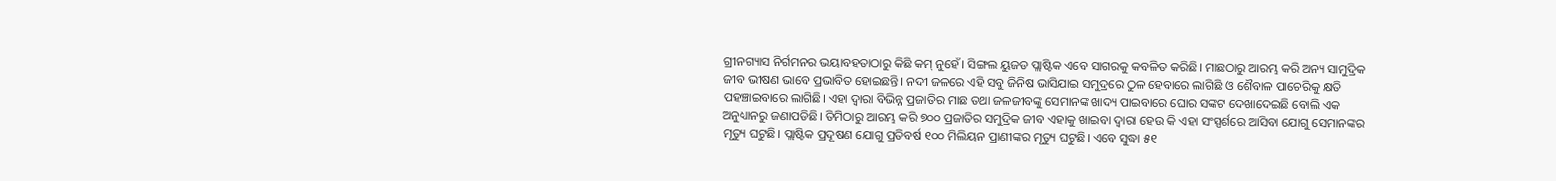ଗ୍ରୀନଗ୍ୟାସ ନିର୍ଗମନର ଭୟାବହତାଠାରୁ କିଛି କମ୍‌ ନୁହେଁ। ସିଙ୍ଗଲ ୟୁଜଡ ପ୍ଲାଷ୍ଟିକ ଏବେ ସାଗରକୁ କବଳିତ କରିଛି। ମାଛଠାରୁ ଆରମ୍ଭ କରି ଅନ୍ୟ ସାମୁଦ୍ରିକ ଜୀବ ଭୀଷଣ ଭାବେ ପ୍ରଭାବିତ ହୋଇଛନ୍ତି। ନଦୀ ଜଳରେ ଏହି ସବୁ ଜିନିଷ ଭାସିଯାଇ ସମୁଦ୍ରରେ ଠୁଳ ହେବାରେ ଲାଗିଛି ଓ ଶୈବାଳ ପାଚେରିକୁ କ୍ଷତି ପହଞ୍ଚାଇବାରେ ଲାଗିଛି। ଏହା ଦ୍ୱାରା ବିଭିନ୍ନ ପ୍ରଜାତିର ମାଛ ତଥା ଜଳଜୀବଙ୍କୁ ସେମାନଙ୍କ ଖାଦ୍ୟ ପାଇବାରେ ଘୋର ସଙ୍କଟ ଦେଖାଦେଇଛି ବୋଲି ଏକ ଅନୁଧ୍ୟାନରୁ ଜଣାପଡିଛି। ତିମିଠାରୁ ଆରମ୍ଭ କରି ୭୦୦ ପ୍ରଜାତିର ସମୁଦ୍ରିକ ଜୀବ ଏହାକୁ ଖାଇବା ଦ୍ୱାରା ହେଉ କି ଏହା ସଂସ୍ପର୍ଶରେ ଆସିବା ଯୋଗୁ ସେମାନଙ୍କର ମୃତ୍ୟୁ ଘଟୁଛି। ପ୍ଲାଷ୍ଟିକ ପ୍ରଦୂଷଣ ଯୋଗୁ ପ୍ରତିବର୍ଷ ୧୦୦ ମିଲିୟନ ପ୍ରାଣୀଙ୍କର ମୃତ୍ୟୁ ଘଟୁଛି। ଏବେ ସୁଦ୍ଧା ୫୧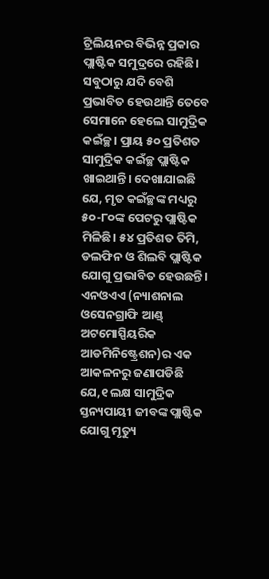ଟ୍ରିଲିୟନର ବିଭିନ୍ନ ପ୍ରକାର ପ୍ଲାଷ୍ଟିକ ସମୁଦ୍ରରେ ରହିଛି। ସବୁଠାରୁ ଯଦି ବେଶି ପ୍ରଭାବିତ ହେଉଥାନ୍ତି ତେବେ ସେମାନେ ହେଲେ ସାମୁଦ୍ରିକ କଇଁଚ୍ଛ। ପ୍ରାୟ ୫୦ ପ୍ରତିଶତ ସାମୁଦ୍ରିକ କଇଁଚ୍ଛ ପ୍ଲାଷ୍ଟିକ ଖାଇଥାନ୍ତି। ଦେଖାଯାଇଛି ଯେ, ମୃତ କଇଁଚ୍ଛଙ୍କ ମଧ୍ୟରୁ ୫୦-୮୦ଙ୍କ ପେଟରୁ ପ୍ଲାଷ୍ଟିକ ମିଳିଛି। ୫୪ ପ୍ରତିଶତ ତିମି, ଡଲଫିନ ଓ ଶିଲବି ପ୍ଲାଷ୍ଟିକ ଯୋଗୁ ପ୍ରଭାବିତ ହେଉଛନ୍ତି। ଏନଓଏଏ (ନ୍ୟାଶନାଲ ଓସେନଗ୍ରାଫି ଆଣ୍ଡ୍‌ ଅଟମୋସ୍ପିୟରିକ ଆଡମିନିଷ୍ଟ୍ରେଶନ)ର ଏକ ଆକଳନରୁ ଜଣାପଡିଛି ଯେ,୧ ଲକ୍ଷ ସାମୁଦ୍ରିକ ସ୍ତନ୍ୟପାୟୀ ଜୀବଙ୍କ ପ୍ଲାଷ୍ଟିକ ଯୋଗୁ ମୃତ୍ୟୁ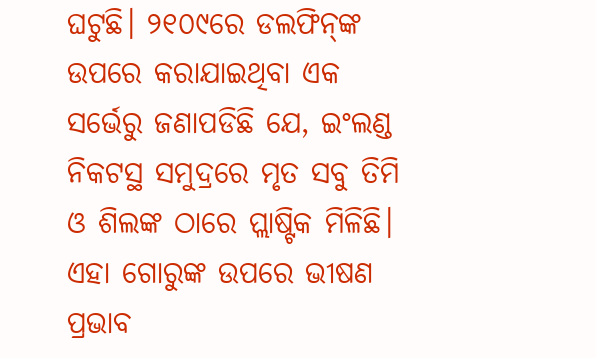ଘଟୁଛି। ୨୧୦୯ରେ ଡଲଫିନ୍‌ଙ୍କ ଉପରେ କରାଯାଇଥିବା ଏକ ସର୍ଭେରୁ ଜଣାପଡିଛି ଯେ, ଇଂଲଣ୍ଡ ନିକଟସ୍ଥ ସମୁଦ୍ରରେ ମୃତ ସବୁ ତିମି ଓ ଶିଲଙ୍କ ଠାରେ ପ୍ଲାଷ୍ଟିକ ମିଳିଛି। ଏହା ଗୋରୁଙ୍କ ଉପରେ ଭୀଷଣ ପ୍ରଭାବ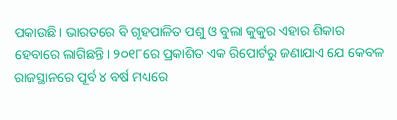ପକାଉଛି। ଭାରତରେ ବି ଗୃହପାଳିତ ପଶୁ ଓ ବୁଲା କୁକୁର ଏହାର ଶିକାର ହେବାରେ ଲାଗିଛନ୍ତି। ୨୦୧୮ରେ ପ୍ରକାଶିତ ଏକ ରିପୋର୍ଟରୁ ଜଣାଯାଏ ଯେ କେବଳ ରାଜସ୍ଥାନରେ ପୂର୍ବ ୪ ବର୍ଷ ମଧ୍ୟରେ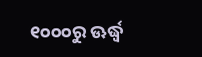୧୦୦୦ରୁ ଊର୍ଦ୍ଧ୍ୱ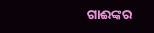ଗାଈଙ୍କର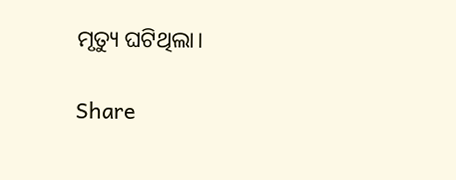ମୃତ୍ୟୁ ଘଟିଥିଲା।

Share